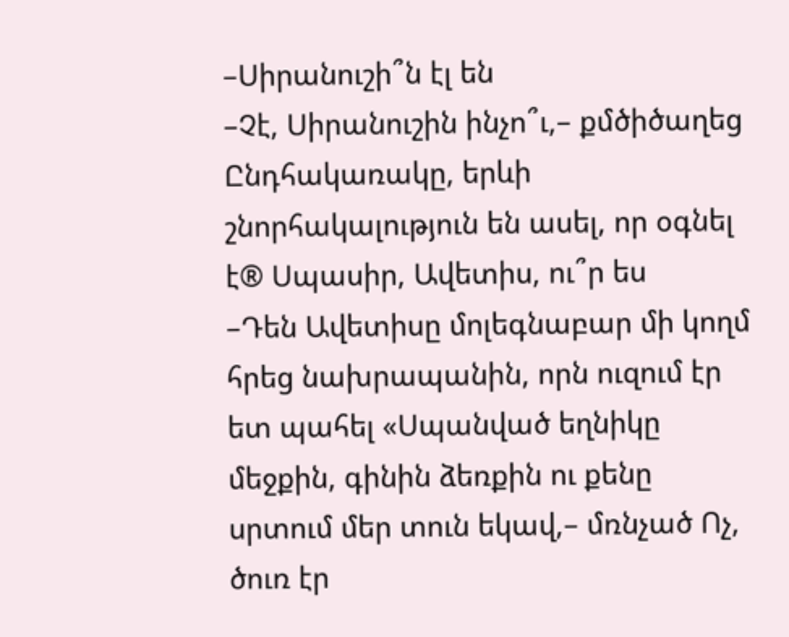–Սիրանուշի՞ն էլ են
–Չէ, Սիրանուշին ինչո՞ւ,– քմծիծաղեց Ընդհակառակը, երևի շնորհակալություն են ասել, որ օգնել է® Սպասիր, Ավետիս, ու՞ր ես
–Դեն Ավետիսը մոլեգնաբար մի կողմ հրեց նախրապանին, որն ուզում էր ետ պահել «Սպանված եղնիկը մեջքին, գինին ձեռքին ու քենը սրտում մեր տուն եկավ,– մռնչած Ոչ, ծուռ էր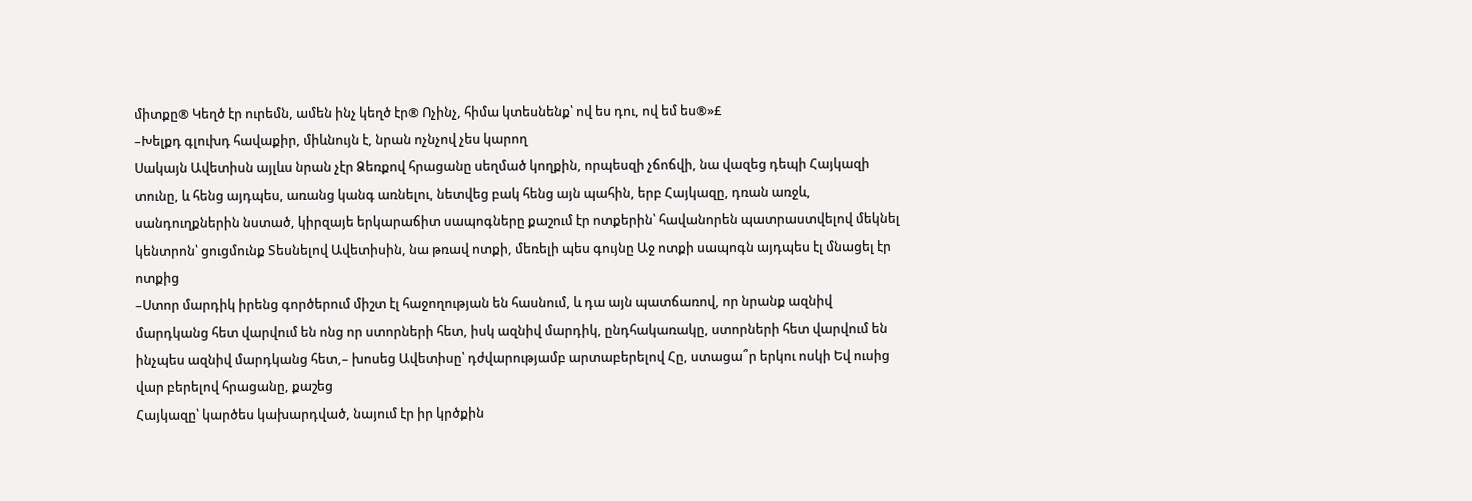միտքը® Կեղծ էր ուրեմն, ամեն ինչ կեղծ էր® Ոչինչ, հիմա կտեսնենք՝ ով ես դու, ով եմ ես®»£
–Խելքդ գլուխդ հավաքիր, միևնույն է, նրան ոչնչով չես կարող
Սակայն Ավետիսն այլևս նրան չէր Ձեռքով հրացանը սեղմած կողքին, որպեսզի չճոճվի, նա վազեց դեպի Հայկազի տունը, և հենց այդպես, առանց կանգ առնելու, նետվեց բակ հենց այն պահին, երբ Հայկազը, դռան առջև, սանդուղքներին նստած, կիրզայե երկարաճիտ սապոգները քաշում էր ոտքերին՝ հավանորեն պատրաստվելով մեկնել կենտրոն՝ ցուցմունք Տեսնելով Ավետիսին, նա թռավ ոտքի, մեռելի պես գույնը Աջ ոտքի սապոգն այդպես էլ մնացել էր ոտքից
–Ստոր մարդիկ իրենց գործերում միշտ էլ հաջողության են հասնում, և դա այն պատճառով, որ նրանք ազնիվ մարդկանց հետ վարվում են ոնց որ ստորների հետ, իսկ ազնիվ մարդիկ, ընդհակառակը, ստորների հետ վարվում են ինչպես ազնիվ մարդկանց հետ,– խոսեց Ավետիսը՝ դժվարությամբ արտաբերելով Հը, ստացա՞ր երկու ոսկի Եվ ուսից վար բերելով հրացանը, քաշեց
Հայկազը՝ կարծես կախարդված, նայում էր իր կրծքին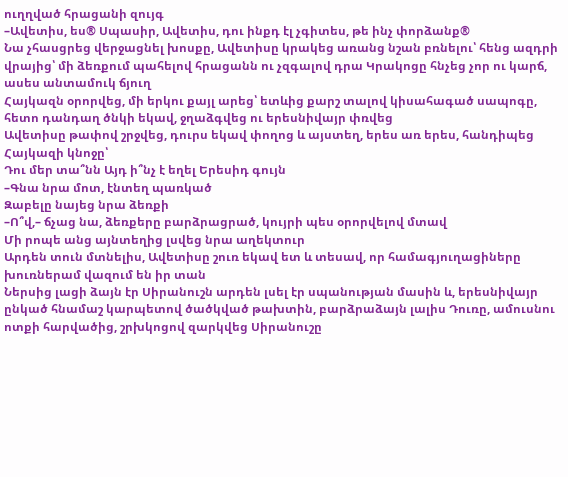ուղղված հրացանի զույգ
–Ավետիս, ես® Սպասիր, Ավետիս, դու ինքդ էլ չգիտես, թե ինչ փորձանք®
Նա չհասցրեց վերջացնել խոսքը, Ավետիսը կրակեց առանց նշան բռնելու՝ հենց ազդրի վրայից՝ մի ձեռքում պահելով հրացանն ու չզգալով դրա Կրակոցը հնչեց չոր ու կարճ, ասես անտամուկ ճյուղ
Հայկազն օրորվեց, մի երկու քայլ արեց՝ ետևից քարշ տալով կիսահագած սապոգը, հետո դանդաղ ծնկի եկավ, ջղաձգվեց ու երեսնիվայր փռվեց
Ավետիսը թափով շրջվեց, դուրս եկավ փողոց և այստեղ, երես առ երես, հանդիպեց Հայկազի կնոջը՝
Դու մեր տա՞նն Այդ ի՞նչ է եղել Երեսիդ գույն
–Գնա նրա մոտ, էնտեղ պառկած
Զաբելը նայեց նրա ձեռքի
–Ո՞վ,– ճչաց նա, ձեռքերը բարձրացրած, կույրի պես օրորվելով մտավ
Մի րոպե անց այնտեղից լսվեց նրա աղեկտուր
Արդեն տուն մտնելիս, Ավետիսը շուռ եկավ ետ և տեսավ, որ համագյուղացիները խուռներամ վազում են իր տան
Ներսից լացի ձայն էր Սիրանուշն արդեն լսել էր սպանության մասին և, երեսնիվայր ընկած հնամաշ կարպետով ծածկված թախտին, բարձրաձայն լալիս Դուռը, ամուսնու ոտքի հարվածից, շրխկոցով զարկվեց Սիրանուշը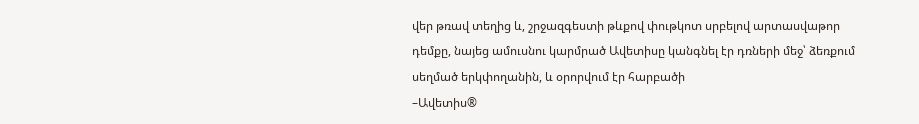վեր թռավ տեղից և, շրջազգեստի թևքով փութկոտ սրբելով արտասվաթոր դեմքը, նայեց ամուսնու կարմրած Ավետիսը կանգնել էր դռների մեջ՝ ձեռքում սեղմած երկփողանին, և օրորվում էր հարբածի
–Ավետիս®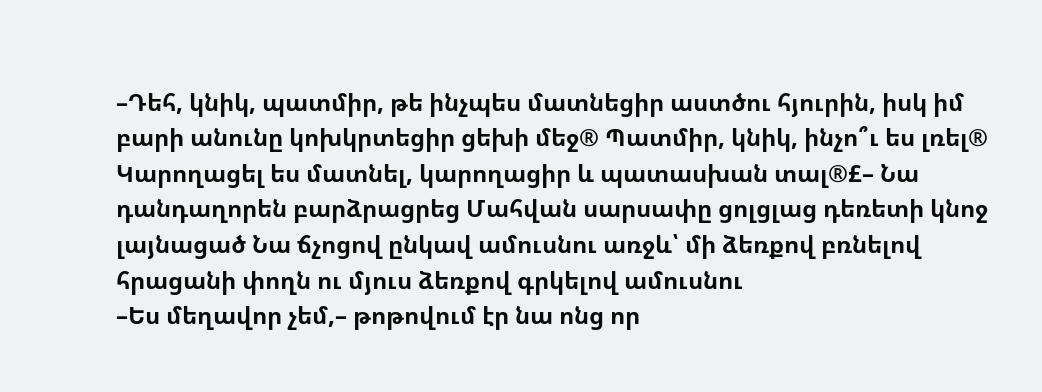–Դեհ, կնիկ, պատմիր, թե ինչպես մատնեցիր աստծու հյուրին, իսկ իմ բարի անունը կոխկրտեցիր ցեխի մեջ® Պատմիր, կնիկ, ինչո՞ւ ես լռել® Կարողացել ես մատնել, կարողացիր և պատասխան տալ®£– Նա դանդաղորեն բարձրացրեց Մահվան սարսափը ցոլցլաց դեռետի կնոջ լայնացած Նա ճչոցով ընկավ ամուսնու առջև՝ մի ձեռքով բռնելով հրացանի փողն ու մյուս ձեռքով գրկելով ամուսնու
–Ես մեղավոր չեմ,– թոթովում էր նա ոնց որ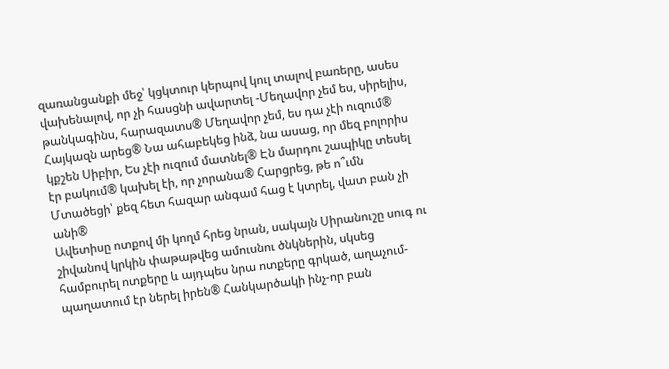զառանցանքի մեջ՝ կցկտուր կերպով կուլ տալով բառերը, ասես վախենալով, որ չի հասցնի ավարտել -Մեղավոր չեմ ես, սիրելիս, թանկագինս, հարազատս® Մեղավոր չեմ, ես դա չէի ուզում® Հայկազն արեց® Նա ահաբեկեց ինձ, նա ասաց, որ մեզ բոլորիս կքշեն Սիբիր, Ես չէի ուզում մատնել® Էն մարդու շապիկը տեսել էր բակում® կախել էի, որ չորանա® Հարցրեց, թե ո՞ւմն Մտածեցի՝ քեզ հետ հազար անգամ հաց է կտրել, վատ բան չի անի®
Ավետիսը ոտքով մի կողմ հրեց նրան, սակայն Սիրանուշը սուգ ու շիվանով կրկին փաթաթվեց ամուսնու ծնկներին, սկսեց համբուրել ոտքերը և այդպես նրա ոտքերը գրկած, աղաչում-պաղատում էր ներել իրեն® Հանկարծակի ինչ-որ բան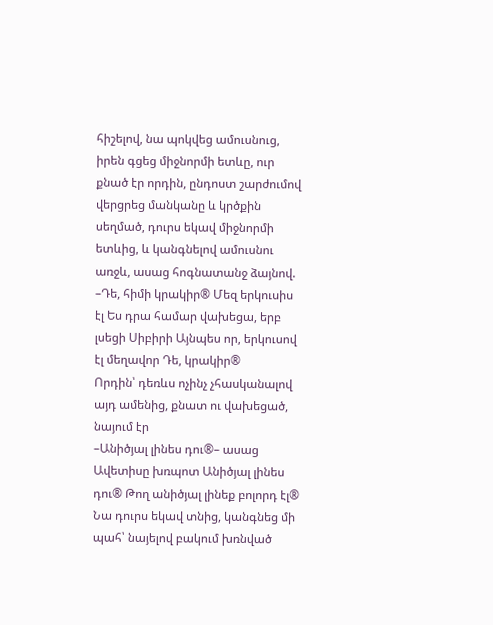հիշելով, նա պոկվեց ամուսնուց, իրեն գցեց միջնորմի ետևը, ուր քնած էր որդին, ընդոստ շարժումով վերցրեց մանկանը և կրծքին սեղմած, դուրս եկավ միջնորմի ետևից, և կանգնելով ամուսնու առջև, ասաց հոգնատանջ ձայնով.
–Դե, հիմի կրակիր® Մեզ երկուսիս էլ Ես դրա համար վախեցա, երբ լսեցի Սիբիրի Այնպես որ, երկուսով էլ մեղավոր Դե, կրակիր®
Որդին՝ դեռևս ոչինչ չհասկանալով այդ ամենից, քնատ ու վախեցած, նայում էր
–Անիծյալ լինես դու®– ասաց Ավետիսը խռպոտ Անիծյալ լինես դու® Թող անիծյալ լինեք բոլորդ էլ®
Նա դուրս եկավ տնից, կանգնեց մի պահ՝ նայելով բակում խռնված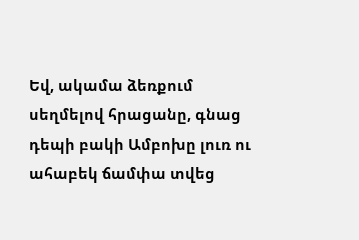Եվ, ակամա ձեռքում սեղմելով հրացանը, գնաց դեպի բակի Ամբոխը լուռ ու ահաբեկ ճամփա տվեց